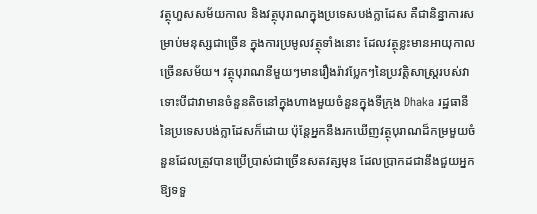វត្ថុហួសសម័យកាល និងវត្ថុបុរាណក្នុងប្រទេសបង់ក្លាដែស គឺជានិន្នាការសម្រាប់មនុស្សជាច្រើន ក្នុងការប្រមូលវត្ថុទាំងនោះ ដែលវត្ថុខ្លះមានអាយុកាលច្រើនសម័យ។ វត្ថុបុរាណនីមួយៗមានរឿងរ៉ាវប្លែកៗនៃប្រវត្តិសាស្រ្តរបស់វា ទោះបីជាវាមានចំនួនតិចនៅក្នុងហាងមួយចំនួនក្នុងទីក្រុង Dhaka រដ្ឋធានីនៃប្រទេសបង់ក្លាដែសក៏ដោយ ប៉ុន្តែអ្នកនឹងរកឃើញវត្ថុបុរាណដ៏កម្រមួយចំនួនដែលត្រូវបានប្រើប្រាស់ជាច្រើនសតវត្សមុន ដែលប្រាកដជានឹងជួយអ្នកឱ្យទទួ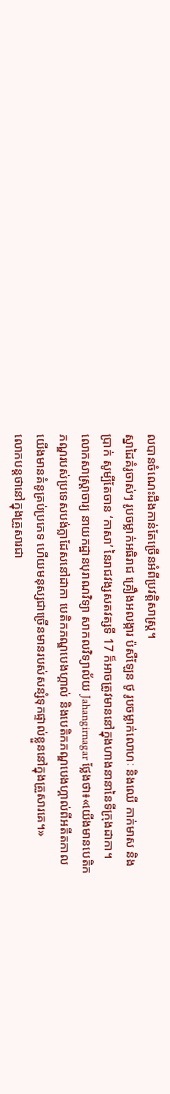លបានចំណេះដឹងកាន់តែច្រើនអំពីប្រវត្តិសាស្ត្រ។
ស្នាដៃគំរូចាស់ៗ រូបចម្លាក់អធិរាជ គ្រឿងអលង្ការ ប៉សឺឡែន ថូ រូបចម្លាក់លោហៈ និងឈើ កាក់មាស និងប្រាក់ សូម្បីតែចាន ‘កាសា’ នៃរាជវង្សសតវត្សទី 17 ក៏អាចត្រូវមាននៅក្នុងហាងនានានៃទីក្រុងដាកា។
លោកសាស្ត្រាចារ្យ នាយកដ្ឋានបុរាណវិទ្យា សាកលវិទ្យាល័យ Jahangirnagar ថ្លែងថា៖«យើងមានបេតិកភណ្ឌរបស់ប្រទេសបង់ក្លាដែសនៅដាកា បេតិកភណ្ឌបេងហ្គាល់ និងបេតិកភណ្ឌបេងហ្គាល់ពីអតីតកាល យើងមានគំនូគ្រប់ប្រភេទ ហើយមនុស្សជាច្រើនមានរបស់សន្សំទុកផ្ទាល់ខ្លួននៅក្នុងគ្រួសារគេ។»
លោកបន្តថានៅក្នុងគ្រួសារជា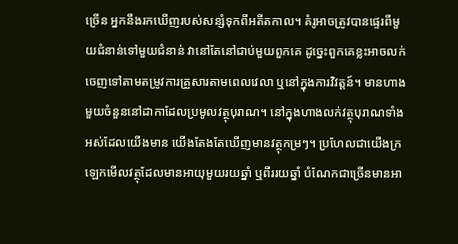ច្រើន អ្នកនឹងរកឃើញរបស់សន្សំទុកពីអតីតកាល។ គំរូអាចត្រូវបានផ្ទេរពីមួយជំនាន់ទៅមួយជំនាន់ វានៅតែនៅជាប់មួយពួកគេ ដូច្នេះពួកគេខ្លះអាចលក់ចេញទៅតាមតម្រូវការគ្រួសារតាមពេលវេលា ឬនៅក្នុងការវិវត្តន៍។ មានហាងមួយចំនួននៅដាកាដែលប្រមូលវត្ថុបុរាណ។ នៅក្នុងហាងលក់វត្ថុបុរាណទាំងអស់ដែលយើងមាន យើងតែងតែឃើញមានវត្ថុកម្រៗ។ ប្រហែលជាយើងក្រឡេកមើលវត្ថុដែលមានអាយុមួយរយឆ្នាំ ឬពីររយឆ្នាំ បំណែកជាច្រើនមានអា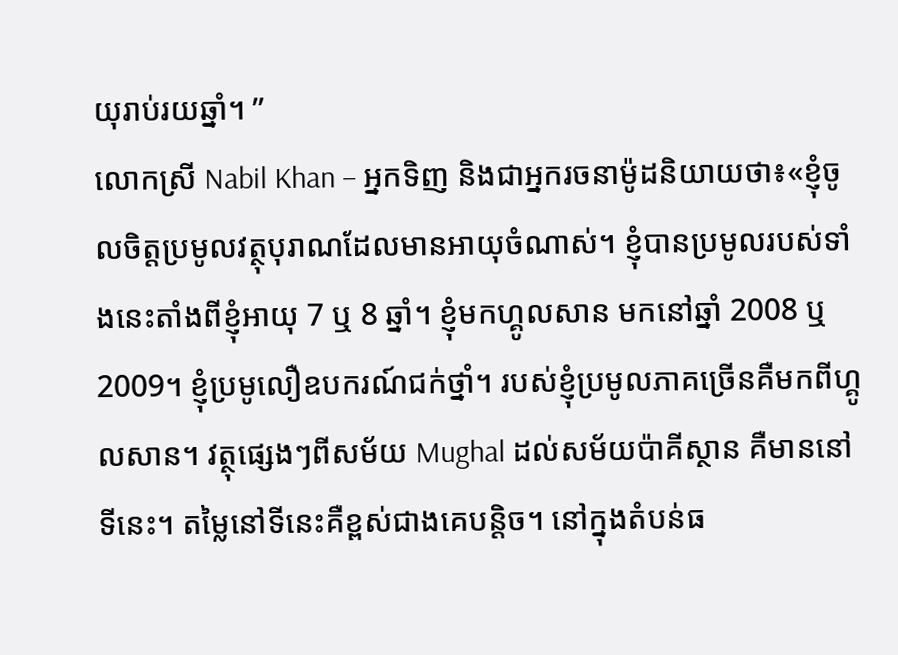យុរាប់រយឆ្នាំ។ ”
លោកស្រី Nabil Khan – អ្នកទិញ និងជាអ្នករចនាម៉ូដនិយាយថា៖«ខ្ញុំចូលចិត្តប្រមូលវត្ថុបុរាណដែលមានអាយុចំណាស់។ ខ្ញុំបានប្រមូលរបស់ទាំងនេះតាំងពីខ្ញុំអាយុ 7 ឬ 8 ឆ្នាំ។ ខ្ញុំមកហ្គូលសាន មកនៅឆ្នាំ 2008 ឬ 2009។ ខ្ញុំប្រមូលឿឧបករណ៍ជក់ថ្នាំ។ របស់ខ្ញុំប្រមូលភាគច្រើនគឺមកពីហ្គូលសាន។ វត្ថុផ្សេងៗពីសម័យ Mughal ដល់សម័យប៉ាគីស្ថាន គឺមាននៅទីនេះ។ តម្លៃនៅទីនេះគឺខ្ពស់ជាងគេបន្តិច។ នៅក្នុងតំបន់ធ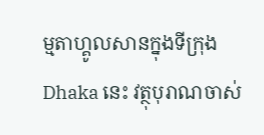ម្មតាហ្គូលសានក្នុងទីក្រុង Dhaka នេះ វត្ថុបុរាណចាស់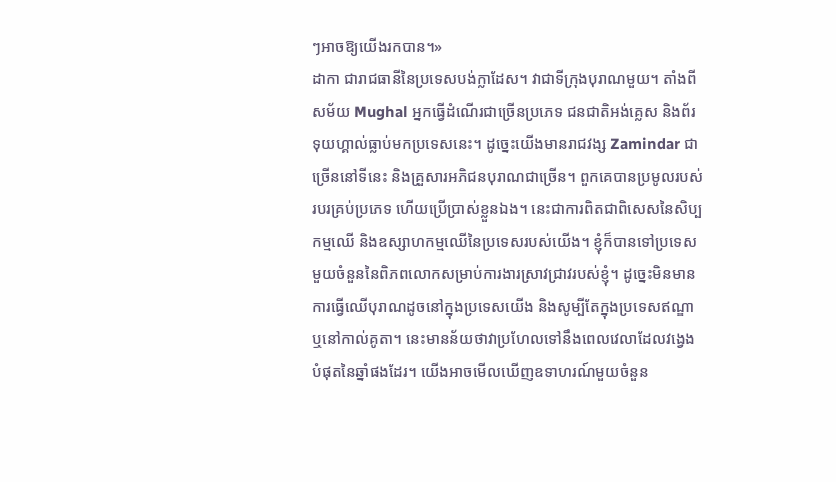ៗអាចឱ្យយើងរកបាន។»
ដាកា ជារាជធានីនៃប្រទេសបង់ក្លាដែស។ វាជាទីក្រុងបុរាណមួយ។ តាំងពីសម័យ Mughal អ្នកធ្វើដំណើរជាច្រើនប្រភេទ ជនជាតិអង់គ្លេស និងព័រទុយហ្គាល់ធ្លាប់មកប្រទេសនេះ។ ដូច្នេះយើងមានរាជវង្ស Zamindar ជាច្រើននៅទីនេះ និងគ្រួសារអភិជនបុរាណជាច្រើន។ ពួកគេបានប្រមូលរបស់របរគ្រប់ប្រភេទ ហើយប្រើប្រាស់ខ្លួនឯង។ នេះជាការពិតជាពិសេសនៃសិប្បកម្មឈើ និងឧស្សាហកម្មឈើនៃប្រទេសរបស់យើង។ ខ្ញុំក៏បានទៅប្រទេសមួយចំនួននៃពិភពលោកសម្រាប់ការងារស្រាវជ្រាវរបស់ខ្ញុំ។ ដូច្នេះមិនមានការធ្វើឈើបុរាណដូចនៅក្នុងប្រទេសយើង និងសូម្បីតែក្នុងប្រទេសឥណ្ឌាឬនៅកាល់គូតា។ នេះមានន័យថាវាប្រហែលទៅនឹងពេលវេលាដែលវង្វេងបំផុតនៃឆ្នាំផងដែរ។ យើងអាចមើលឃើញឧទាហរណ៍មួយចំនួន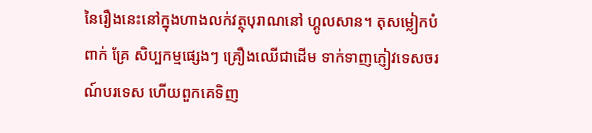នៃរឿងនេះនៅក្នុងហាងលក់វត្ថុបុរាណនៅ ហ្គូលសាន។ តុសម្លៀកបំពាក់ គ្រែ សិប្បកម្មផ្សេងៗ គ្រឿងឈើជាដើម ទាក់ទាញភ្ញៀវទេសចរណ៍បរទេស ហើយពួកគេទិញ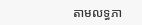តាមលទ្ធភា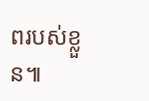ពរបស់ខ្លួន៕